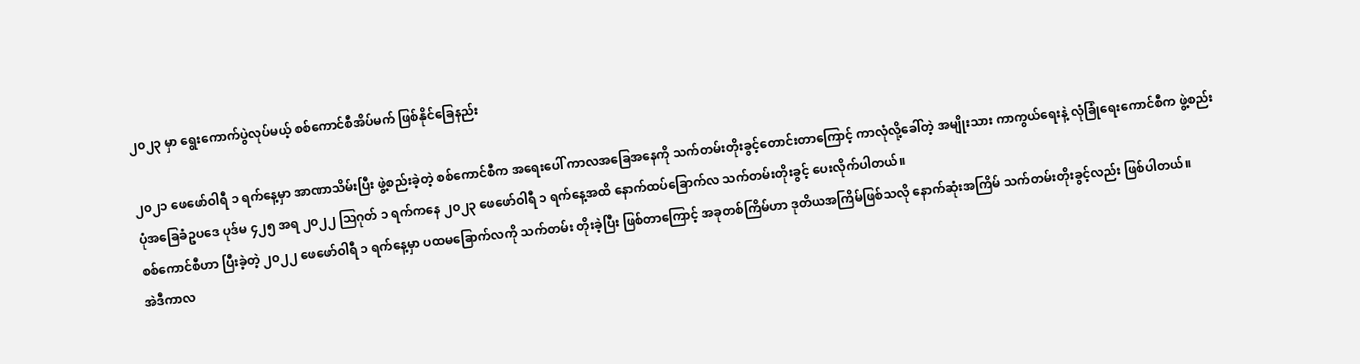၂၀၂၃ မှာ ရွေးကောက်ပွဲလုပ်မယ့် စစ်ကောင်စီအိပ်မက် ဖြစ်နိုင်ခြေနည်း

၂၀၂၁ ဖေဖော်ဝါရီ ၁ ရက်နေ့မှာ အာဏာသိမ်းပြီး ဖွဲ့စည်းခဲ့တဲ့ စစ်ကောင်စီက အရေးပေါ် ကာလအခြေအနေကို သက်တမ်းတိုးခွင့်တောင်းတာကြောင့် ကာလုံလို့ခေါ်တဲ့ အမျိုးသား ကာကွယ်ရေးနဲ့ လုံခြုံရေးကောင်စီက ဖွဲ့စည်းပုံအခြေခံဥပဒေ ပုဒ်မ ၄၂၅ အရ ၂၀၂၂ ဩဂုတ် ၁ ရက်ကနေ ၂၀၂၃ ဖေဖော်ဝါရီ ၁ ရက်နေ့အထိ နောက်ထပ်ခြောက်လ သက်တမ်းတိုးခွင့် ပေးလိုက်ပါတယ်။
စစ်ကောင်စီဟာ ပြီးခဲ့တဲ့ ၂၀၂၂ ဖေဖော်ဝါရီ ၁ ရက်နေ့မှာ ပထမခြောက်လကို သက်တမ်း တိုးခဲ့ပြီး ဖြစ်တာကြောင့် အခုတစ်ကြိမ်ဟာ ဒုတိယအကြိမ်ဖြစ်သလို နောက်ဆုံးအကြိမ် သက်တမ်းတိုးခွင့်လည်း ဖြစ်ပါတယ်။
အဲဒီကာလ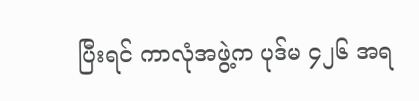ပြီးရင် ကာလုံအဖွဲ့က ပုဒ်မ ၄၂၆ အရ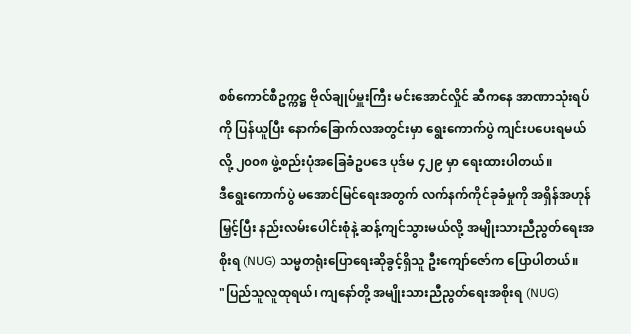စစ်ကောင်စီဥက္ကဋ္ဌ ဗိုလ်ချုပ်မှူးကြီး မင်းအောင်လှိုင် ဆီကနေ အာဏာသုံးရပ်ကို ပြန်ယူပြီး နောက်ခြောက်လအတွင်းမှာ ရွေးကောက်ပွဲ ကျင်းပပေးရမယ်လို့ ၂၀၀၈ ဖွဲ့စည်းပုံအခြေခံဥပဒေ ပုဒ်မ ၄၂၉ မှာ ရေးထားပါတယ်။
ဒီရွေးကောက်ပွဲ မအောင်မြင်ရေးအတွက် လက်နက်ကိုင်ခုခံမှုကို အရှိန်အဟုန်မြှင့်ပြီး နည်းလမ်းပေါင်းစုံနဲ့ ဆန့်ကျင်သွားမယ်လို့ အမျိုးသားညီညွတ်ရေးအစိုးရ (NUG) သမ္မတရုံးပြောရေးဆိုခွင့်ရှိသူ ဦးကျော်ဇော်က ပြောပါတယ်။
"ပြည်သူလူထုရယ်၊ ကျနော်တို့ အမျိုးသားညီညွတ်ရေးအစိုးရ (NUG)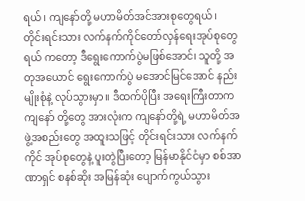ရယ်၊ ကျနော်တို့ မဟာမိတ်အင်အားစုတွေရယ်၊ တိုင်းရင်းသား လက်နက်ကိုင်တော်လှန်ရေးအုပ်စုတွေ ရယ် ကတော့ ဒီရွေးကောက်ပွဲမဖြစ်အောင်၊ သူတို့ အတုအယောင် ရွေးကောက်ပွဲ မအောင်မြင်အောင် နည်းမျိုးစုံနဲ့ လုပ်သွားမှာ။ ဒီထက်ပိုပြီး အရေးကြီးတာက ကျနော် တို့တွေ အားလုံးက ကျနော်တို့ရဲ့ မဟာမိတ်အဖွဲ့အစည်းတွေ အထူးသဖြင့် တိုင်းရင်းသား လက်နက်ကိုင် အုပ်စုတွေနဲ့ ပူးတွဲပြီးတော့ မြန်မာနိုင်ငံမှာ စစ်အာဏာရှင် စနစ်ဆိုး အမြန်ဆုံး ပျောက်ကွယ်သွား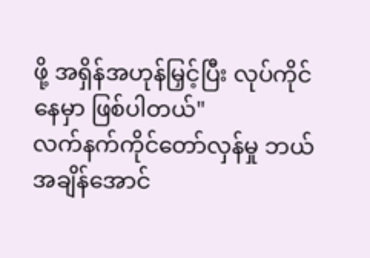ဖို့ အရှိန်အဟုန်မြှင့်ပြီး လုပ်ကိုင်နေမှာ ဖြစ်ပါတယ်"
လက်နက်ကိုင်တော်လှန်မှု ဘယ်အချိန်အောင်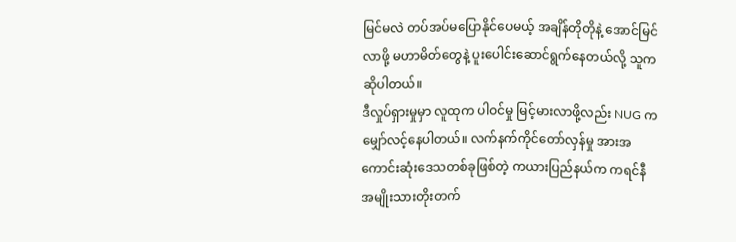မြင်မလဲ တပ်အပ်မပြောနိုင်ပေမယ့် အချိန်တိုတိုနဲ့ အောင်မြင်လာဖို့ မဟာမိတ်တွေနဲ့ ပူးပေါင်းဆောင်ရွက်နေတယ်လို့ သူက ဆိုပါတယ်။
ဒီလှုပ်ရှားမှုမှာ လူထုက ပါဝင်မှု မြင့်မားလာဖို့လည်း NUG က မျှော်လင့်နေပါတယ်။ လက်နက်ကိုင်တော်လှန်မှု အားအကောင်းဆုံးဒေသတစ်ခုဖြစ်တဲ့ ကယားပြည်နယ်က ကရင်နီအမျိုးသားတိုးတက်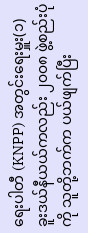ရေးပါတီ (KNPP) အတွင်းရေးမှူး(၁) ခူးဒယ်နီယယ်ကလည်း ၂၀၀၈ ဖွဲ့စည်းပုံကို သူတို့ဘက်က ပယ်ဖျက်ပြီး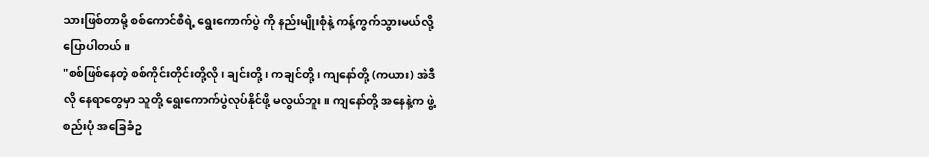သားဖြစ်တာမို့ စစ်ကောင်စီရဲ့ ရွေးကောက်ပွဲ ကို နည်းမျိုးစုံနဲ့ ကန့်ကွက်သွားမယ်လို့ ပြောပါတယ်။
"စစ်ဖြစ်နေတဲ့ စစ်ကိုင်းတိုင်းတို့လို၊ ချင်းတို့၊ ကချင်တို့၊ ကျနော်တို့ (ကယား) အဲဒီလို နေရာတွေမှာ သူတို့ ရွေးကောက်ပွဲလုပ်နိုင်ဖို့ မလွယ်ဘူး။ ကျနော်တို့ အနေနဲ့က ဖွဲ့စည်းပုံ အခြေခံဥ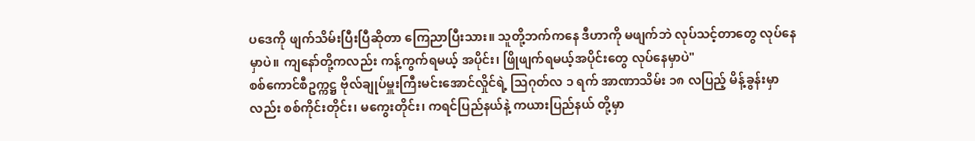ပဒေကို ဖျက်သိမ်းပြီးပြီဆိုတာ ကြေညာပြီးသား။ သူတို့ဘက်ကနေ ဒီဟာကို မဖျက်ဘဲ လုပ်သင့်တာတွေ လုပ်နေမှာပဲ။ ကျနော်တို့ကလည်း ကန့်ကွက်ရမယ့် အပိုင်း၊ ဖြိုဖျက်ရမယ့်အပိုင်းတွေ လုပ်နေမှာပဲ"
စစ်ကောင်စီဥက္ကဋ္ဌ ဗိုလ်ချုပ်မှူးကြီးမင်းအောင်လှိုင်ရဲ့ သြဂုတ်လ ၁ ရက် အာဏာသိမ်း ၁၈ လပြည့် မိန့်ခွန်းမှာလည်း စစ်ကိုင်းတိုင်း၊ မကွေးတိုင်း၊ ကရင်ပြည်နယ်နဲ့ ကယားပြည်နယ် တို့မှာ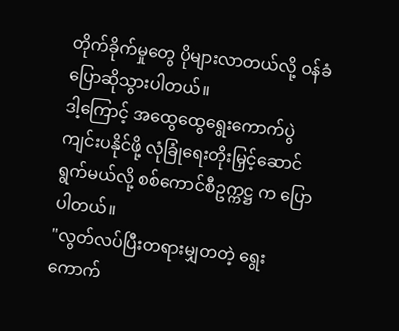တိုက်ခိုက်မှုတွေ ပိုများလာတယ်လို့ ဝန်ခံပြောဆိုသွားပါတယ်။
ဒါ့ကြောင့် အထွေထွေရွေးကောက်ပွဲကျင်းပနိုင်ဖို့ လုံခြုံရေးတိုးမြှင့်ဆောင်ရွက်မယ်လို့ စစ်ကောင်စီဥက္ကဋ္ဌ က ပြောပါတယ်။
"လွတ်လပ်ပြီးတရားမျှတတဲ့ ရွေးကောက်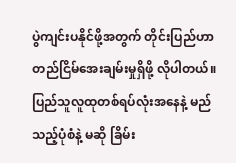ပွဲကျင်းပနိုင်ဖို့အတွက် တိုင်းပြည်ဟာ တည်ငြိမ်အေးချမ်းမှုရှိဖို့ လိုပါတယ်။ ပြည်သူလူထုတစ်ရပ်လုံးအနေနဲ့ မည်သည့်ပုံစံနဲ့ မဆို ခြိမ်း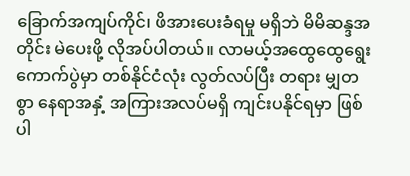ခြောက်အကျပ်ကိုင်၊ ဖိအားပေးခံရမှု မရှိဘဲ မိမိဆန္ဒအတိုင်း မဲပေးဖို့ လိုအပ်ပါတယ်။ လာမယ့်အထွေထွေရွေးကောက်ပွဲမှာ တစ်နိုင်ငံလုံး လွတ်လပ်ပြီး တရား မျှတစွာ နေရာအနှံ့ အကြားအလပ်မရှိ ကျင်းပနိုင်ရမှာ ဖြစ်ပါ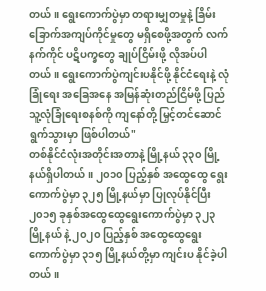တယ်။ ရွေးကောက်ပွဲမှာ တရားမျှတမှုနဲ့ ခြိမ်းခြောက်အကျပ်ကိုင်မှုတွေ မရှိစေဖို့အတွက် လက်နက်ကိုင် ပဋိပက္ခတွေ ချုပ်ငြိမ်းဖို့ လိုအပ်ပါတယ်။ ရွေးကောက်ပွဲကျင်းပနိုင်ဖို့ နိုင်ငံရေးနဲ့ လုံခြုံရေး အခြေအနေ အမြန်ဆုံးတည်ငြိမ်ဖို့ ပြည်သူ့လုံခြုံရေးစနစ်ကို ကျနော်တို့ မြှင့်တင်ဆောင်ရွက်သွားမှာ ဖြစ်ပါတယ်"
တစ်နိုင်ငံလုံးအတိုင်းအတာနဲ့ မြို့နယ် ၃၃၀ မြို့နယ်ရှိပါတယ်။ ၂၀၁၀ ပြည့်နှစ် အထွေထွေ ရွေးကောက်ပွဲမှာ ၃၂၅ မြို့နယ်မှာ ပြုလုပ်နိုင်ပြီး ၂၀၁၅ ခုနှစ်အထွေထွေရွေးကောက်ပွဲမှာ ၃၂၃ မြို့နယ် နဲ့ ၂၀၂၀ ပြည့်နှစ် အထွေထွေရွေးကောက်ပွဲမှာ ၃၁၅ မြို့နယ်တို့မှာ ကျင်းပ နိုင်ခဲ့ပါတယ်။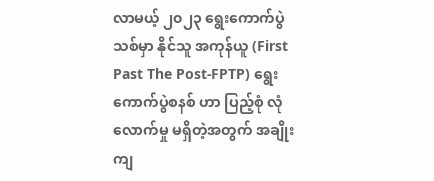လာမယ့် ၂၀၂၃ ရွေးကောက်ပွဲသစ်မှာ နိုင်သူ အကုန်ယူ (First Past The Post-FPTP) ရွေးကောက်ပွဲစနစ် ဟာ ပြည့်စုံ လုံလောက်မှု မရှိတဲ့အတွက် အချိုးကျ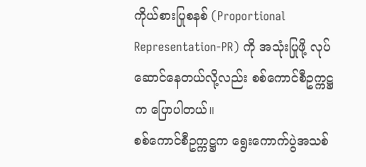ကိုယ်စားပြုစနစ် (Proportional Representation-PR) ကို အသုံးပြုဖို့ လုပ်ဆောင်နေတယ်လို့လည်း စစ်ကောင်စီဥက္ကဋ္ဌက ပြောပါတယ်။
စစ်ကောင်စီဥက္ကဋ္ဌက ရွေးကောက်ပွဲအသစ်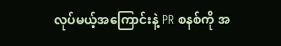လုပ်မယ့်အကြောင်းနဲ့ PR စနစ်ကို အ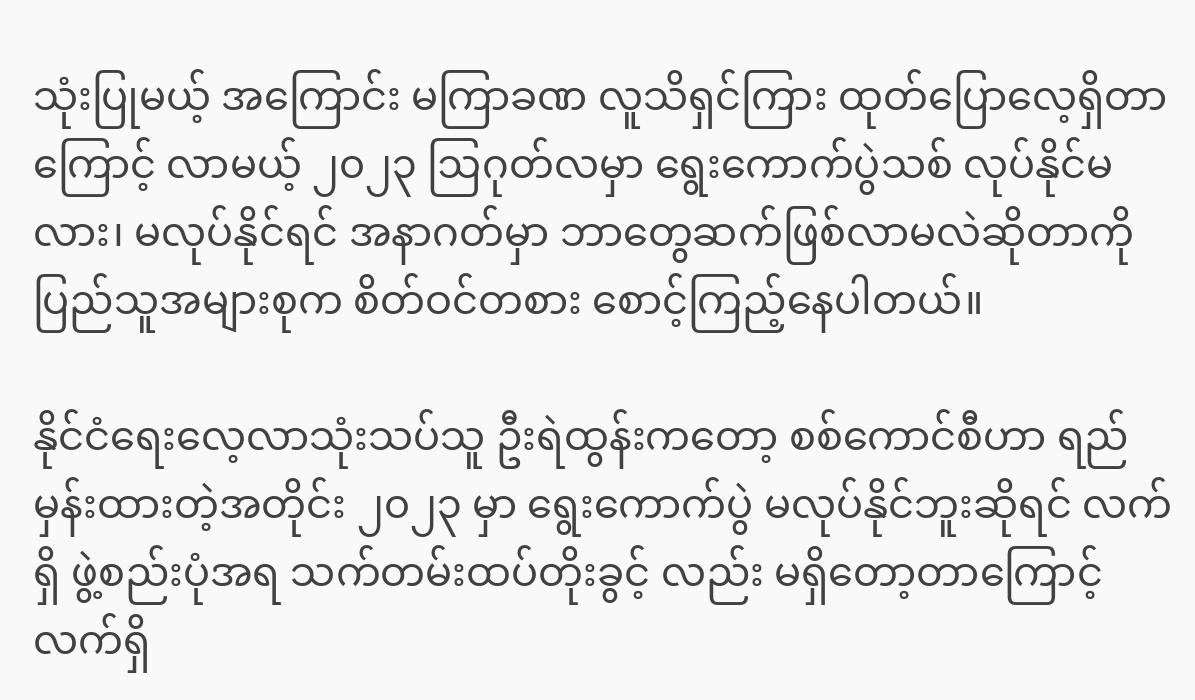သုံးပြုမယ့် အကြောင်း မကြာခဏ လူသိရှင်ကြား ထုတ်ပြောလေ့ရှိတာကြောင့် လာမယ့် ၂၀၂၃ ဩဂုတ်လမှာ ရွေးကောက်ပွဲသစ် လုပ်နိုင်မလား၊ မလုပ်နိုင်ရင် အနာဂတ်မှာ ဘာတွေဆက်ဖြစ်လာမလဲဆိုတာကို ပြည်သူအများစုက စိတ်ဝင်တစား စောင့်ကြည့်နေပါတယ်။

နိုင်ငံရေးလေ့လာသုံးသပ်သူ ဦးရဲထွန်းကတော့ စစ်ကောင်စီဟာ ရည်မှန်းထားတဲ့အတိုင်း ၂၀၂၃ မှာ ရွေးကောက်ပွဲ မလုပ်နိုင်ဘူးဆိုရင် လက်ရှိ ဖွဲ့စည်းပုံအရ သက်တမ်းထပ်တိုးခွင့် လည်း မရှိတော့တာကြောင့် လက်ရှိ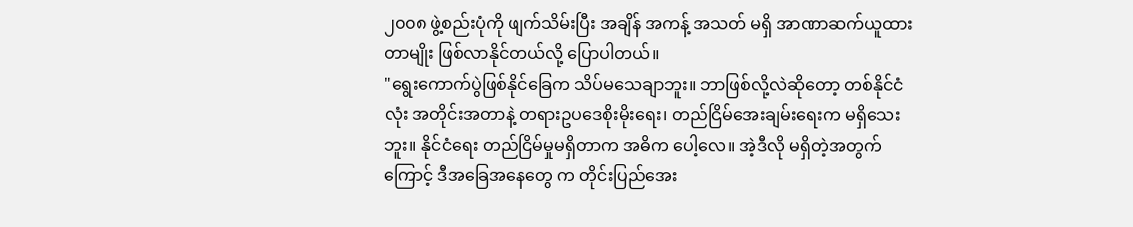၂၀၀၈ ဖွဲ့စည်းပုံကို ဖျက်သိမ်းပြီး အချိန် အကန့် အသတ် မရှိ အာဏာဆက်ယူထားတာမျိုး ဖြစ်လာနိုင်တယ်လို့ ပြောပါတယ်။
"ရွေးကောက်ပွဲဖြစ်နိုင်ခြေက သိပ်မသေချာဘူး။ ဘာဖြစ်လို့လဲဆိုတော့ တစ်နိုင်ငံလုံး အတိုင်းအတာနဲ့ တရားဥပဒေစိုးမိုးရေး၊ တည်ငြိမ်အေးချမ်းရေးက မရှိသေးဘူး။ နိုင်ငံရေး တည်ငြိမ်မှုမရှိတာက အဓိက ပေါ့လေ။ အဲ့ဒီလို မရှိတဲ့အတွက်ကြောင့် ဒီအခြေအနေတွေ က တိုင်းပြည်အေး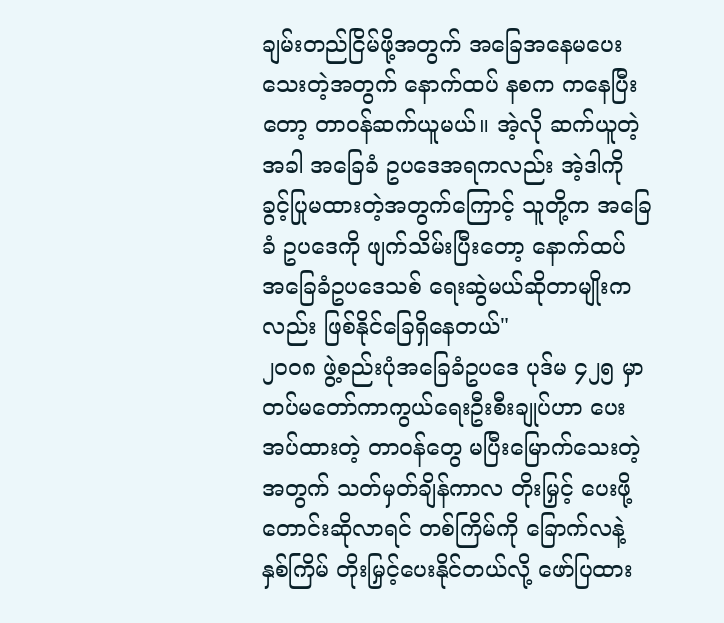ချမ်းတည်ငြိမ်ဖို့အတွက် အခြေအနေမပေးသေးတဲ့အတွက် နောက်ထပ် နစက ကနေပြီးတော့ တာဝန်ဆက်ယူမယ်။ အဲ့လို ဆက်ယူတဲ့အခါ အခြေခံ ဥပဒေအရကလည်း အဲ့ဒါကို ခွင့်ပြုမထားတဲ့အတွက်ကြောင့် သူတို့က အခြေခံ ဥပဒေကို ဖျက်သိမ်းပြီးတော့ နောက်ထပ် အခြေခံဥပဒေသစ် ရေးဆွဲမယ်ဆိုတာမျိုးကလည်း ဖြစ်နိုင်ခြေရှိနေတယ်"
၂၀၀၈ ဖွဲ့စည်းပုံအခြေခံဥပဒေ ပုဒ်မ ၄၂၅ မှာ တပ်မတော်ကာကွယ်ရေးဦးစီးချုပ်ဟာ ပေးအပ်ထားတဲ့ တာဝန်တွေ မပြီးမြောက်သေးတဲ့အတွက် သတ်မှတ်ချိန်ကာလ တိုးမြှင့် ပေးဖို့ တောင်းဆိုလာရင် တစ်ကြိမ်ကို ခြောက်လနဲ့ နှစ်ကြိမ် တိုးမြှင့်ပေးနိုင်တယ်လို့ ဖော်ပြထား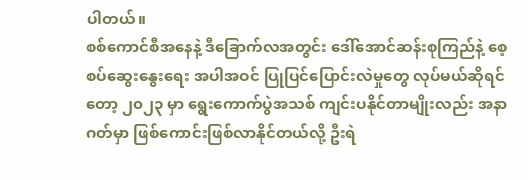ပါတယ်။
စစ်ကောင်စီအနေနဲ့ ဒီခြောက်လအတွင်း ဒေါ်အောင်ဆန်းစုကြည်နဲ့ စေ့စပ်ဆွေးနွေးရေး အပါအဝင် ပြုပြင်ပြောင်းလဲမှုတွေ လုပ်မယ်ဆိုရင်တော့ ၂၀၂၃ မှာ ရွေးကောက်ပွဲအသစ် ကျင်းပနိုင်တာမျိုးလည်း အနာဂတ်မှာ ဖြစ်ကောင်းဖြစ်လာနိုင်တယ်လို့ ဦးရဲ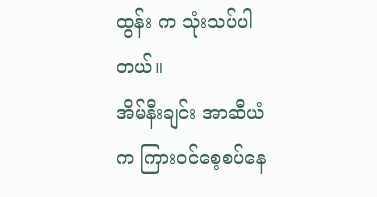ထွန်း က သုံးသပ်ပါတယ်။
အိမ်နီးချင်း အာဆီယံက ကြားဝင်စေ့စပ်နေ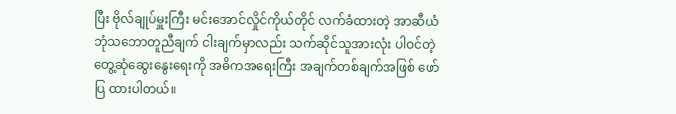ပြီး ဗိုလ်ချုပ်မှူးကြီး မင်းအောင်လှိုင်ကိုယ်တိုင် လက်ခံထားတဲ့ အာဆီယံ ဘုံသဘောတူညီချက် ငါးချက်မှာလည်း သက်ဆိုင်သူအားလုံး ပါဝင်တဲ့ တွေ့ဆုံဆွေးနွေးရေးကို အဓိကအရေးကြီး အချက်တစ်ချက်အဖြစ် ဖော်ပြ ထားပါတယ်။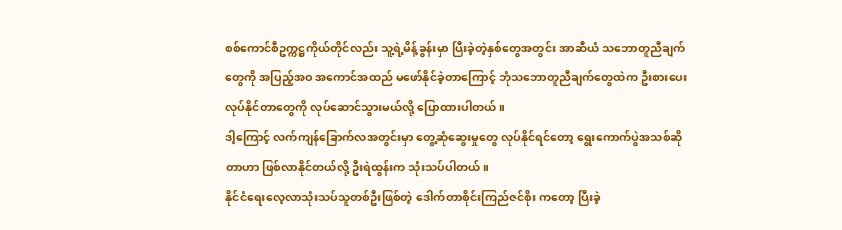စစ်ကောင်စီဥက္ကဋ္ဌကိုယ်တိုင်လည်း သူ့ရဲ့မိန့်ခွန်းမှာ ပြီးခဲ့တဲ့နှစ်တွေအတွင်း အာဆီယံ သဘောတူညီချက်တွေကို အပြည့်အဝ အကောင်အထည် မဖော်နိုင်ခဲ့တာကြောင့် ဘုံသဘောတူညီချက်တွေထဲက ဦးစားပေးလုပ်နိုင်တာတွေကို လုပ်ဆောင်သွားမယ်လို့ ပြောထားပါတယ်။
ဒါ့ကြောင့် လက်ကျန်ခြောက်လအတွင်းမှာ တွေ့ဆုံဆွေးမှုတွေ လုပ်နိုင်ရင်တော့ ရွေးကောက်ပွဲအသစ်ဆိုတာဟာ ဖြစ်လာနိုင်တယ်လို့ ဦးရဲထွန်းက သုံးသပ်ပါတယ်။
နိုင်ငံရေးလေ့လာသုံးသပ်သူတစ်ဦးဖြစ်တဲ့ ဒေါက်တာစိုင်းကြည်ဇင်စိုး ကတော့ ပြီးခဲ့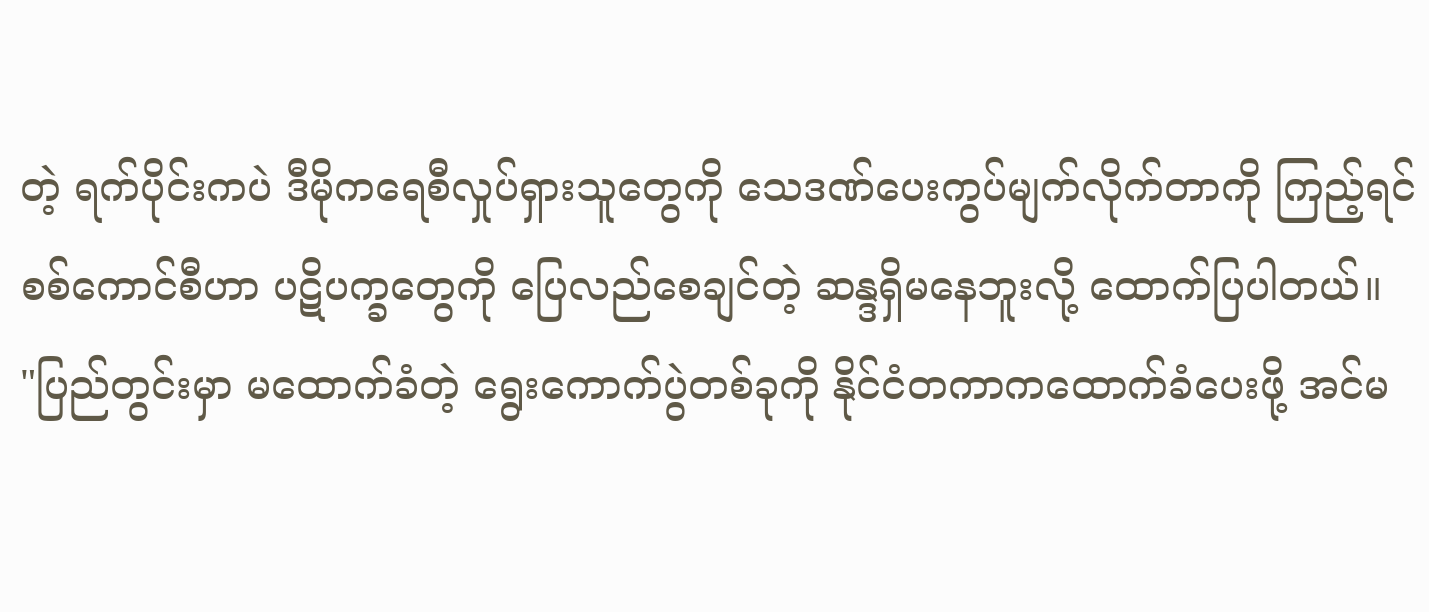တဲ့ ရက်ပိုင်းကပဲ ဒီမိုကရေစီလှုပ်ရှားသူတွေကို သေဒဏ်ပေးကွပ်မျက်လိုက်တာကို ကြည့်ရင် စစ်ကောင်စီဟာ ပဋိပက္ခတွေကို ပြေလည်စေချင်တဲ့ ဆန္ဒရှိမနေဘူးလို့ ထောက်ပြပါတယ်။
"ပြည်တွင်းမှာ မထောက်ခံတဲ့ ရွေးကောက်ပွဲတစ်ခုကို နိုင်ငံတကာကထောက်ခံပေးဖို့ အင်မ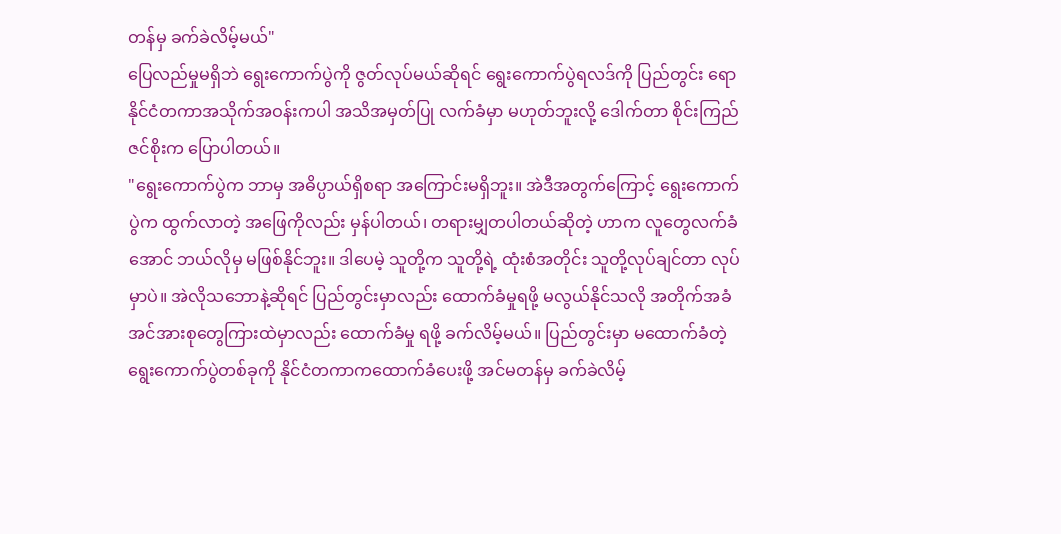တန်မှ ခက်ခဲလိမ့်မယ်"
ပြေလည်မှုမရှိဘဲ ရွေးကောက်ပွဲကို ဇွတ်လုပ်မယ်ဆိုရင် ရွေးကောက်ပွဲရလဒ်ကို ပြည်တွင်း ရော နိုင်ငံတကာအသိုက်အဝန်းကပါ အသိအမှတ်ပြု လက်ခံမှာ မဟုတ်ဘူးလို့ ဒေါက်တာ စိုင်းကြည်ဇင်စိုးက ပြောပါတယ်။
"ရွေးကောက်ပွဲက ဘာမှ အဓိပ္ပာယ်ရှိစရာ အကြောင်းမရှိဘူး။ အဲဒီအတွက်ကြောင့် ရွေးကောက်ပွဲက ထွက်လာတဲ့ အဖြေကိုလည်း မှန်ပါတယ်၊ တရားမျှတပါတယ်ဆိုတဲ့ ဟာက လူတွေလက်ခံအောင် ဘယ်လိုမှ မဖြစ်နိုင်ဘူး။ ဒါပေမဲ့ သူတို့က သူတို့ရဲ့ ထုံးစံအတိုင်း သူတို့လုပ်ချင်တာ လုပ်မှာပဲ။ အဲလိုသဘောနဲ့ဆိုရင် ပြည်တွင်းမှာလည်း ထောက်ခံမှုရဖို့ မလွယ်နိုင်သလို အတိုက်အခံအင်အားစုတွေကြားထဲမှာလည်း ထောက်ခံမှု ရဖို့ ခက်လိမ့်မယ်။ ပြည်တွင်းမှာ မထောက်ခံတဲ့ ရွေးကောက်ပွဲတစ်ခုကို နိုင်ငံတကာကထောက်ခံပေးဖို့ အင်မတန်မှ ခက်ခဲလိမ့်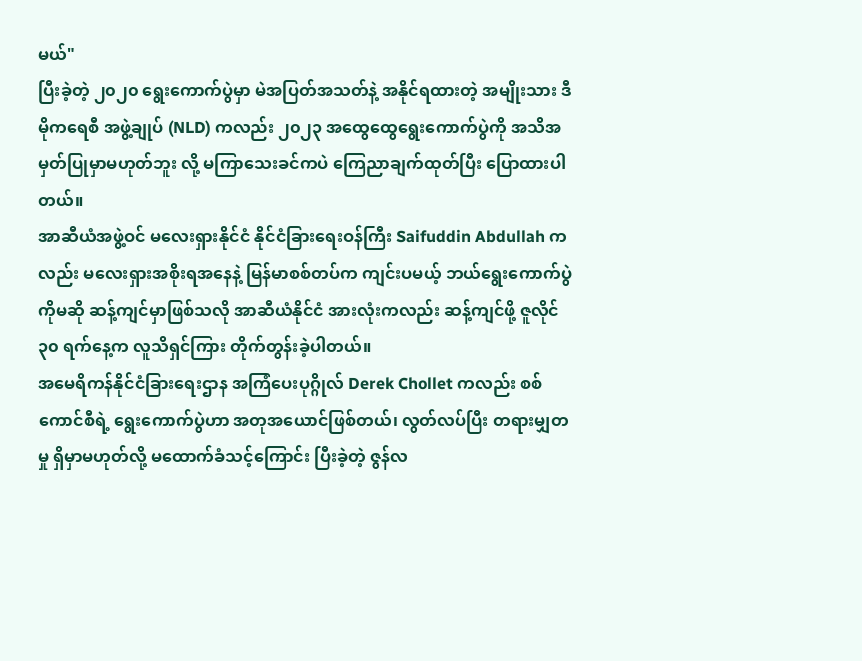မယ်"
ပြီးခဲ့တဲ့ ၂၀၂၀ ရွေးကောက်ပွဲမှာ မဲအပြတ်အသတ်နဲ့ အနိုင်ရထားတဲ့ အမျိုးသား ဒီမိုကရေစီ အဖွဲ့ချုပ် (NLD) ကလည်း ၂၀၂၃ အထွေထွေရွေးကောက်ပွဲကို အသိအမှတ်ပြုမှာမဟုတ်ဘူး လို့ မကြာသေးခင်ကပဲ ကြေညာချက်ထုတ်ပြီး ပြောထားပါတယ်။
အာဆီယံအဖွဲ့ဝင် မလေးရှားနိုင်ငံ နိုင်ငံခြားရေးဝန်ကြီး Saifuddin Abdullah ကလည်း မလေးရှားအစိုးရအနေနဲ့ မြန်မာစစ်တပ်က ကျင်းပမယ့် ဘယ်ရွေးကောက်ပွဲကိုမဆို ဆန့်ကျင်မှာဖြစ်သလို အာဆီယံနိုင်ငံ အားလုံးကလည်း ဆန့်ကျင်ဖို့ ဇူလိုင် ၃၀ ရက်နေ့က လူသိရှင်ကြား တိုက်တွန်းခဲ့ပါတယ်။
အမေရိကန်နိုင်ငံခြားရေးဌာန အကြံပေးပုဂ္ဂိုလ် Derek Chollet ကလည်း စစ်ကောင်စီရဲ့ ရွေးကောက်ပွဲဟာ အတုအယောင်ဖြစ်တယ်၊ လွတ်လပ်ပြီး တရားမျှတမှု ရှိမှာမဟုတ်လို့ မထောက်ခံသင့်ကြောင်း ပြီးခဲ့တဲ့ ဇွန်လ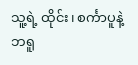သူ့ရဲ့ ထိုင်း၊ စင်္ကာပူနဲ့ ဘရူ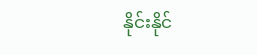နိုင်းနိုင်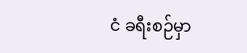ငံ ခရီးစဉ်မှာ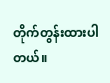တိုက်တွန်းထားပါတယ်။